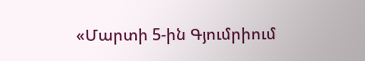«Մարտի 5-ին Գյումրիում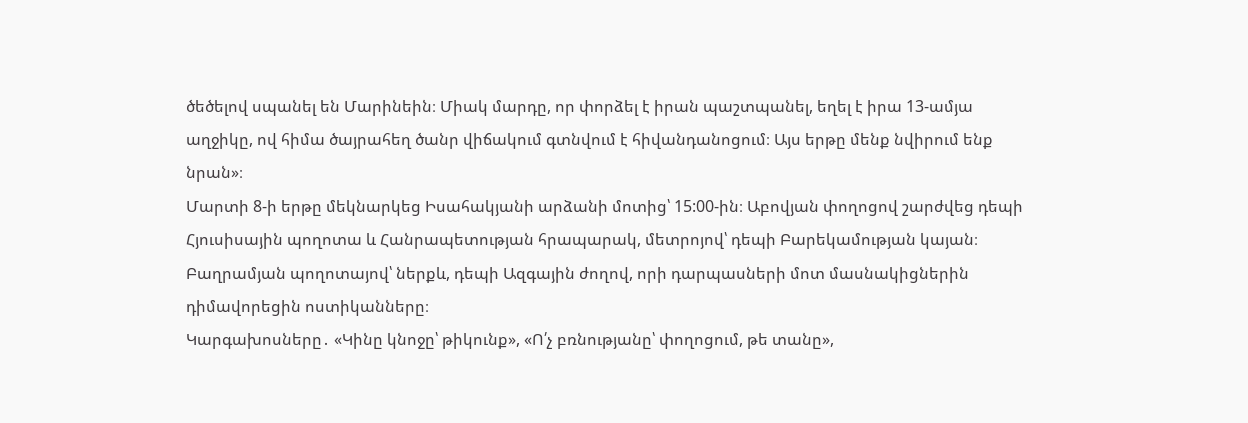ծեծելով սպանել են Մարինեին։ Միակ մարդը, որ փորձել է իրան պաշտպանել, եղել է իրա 13-ամյա աղջիկը, ով հիմա ծայրահեղ ծանր վիճակում գտնվում է հիվանդանոցում։ Այս երթը մենք նվիրում ենք նրան»։
Մարտի 8-ի երթը մեկնարկեց Իսահակյանի արձանի մոտից՝ 15:00-ին։ Աբովյան փողոցով շարժվեց դեպի Հյուսիսային պողոտա և Հանրապետության հրապարակ, մետրոյով՝ դեպի Բարեկամության կայան։ Բաղրամյան պողոտայով՝ ներքև, դեպի Ազգային ժողով, որի դարպասների մոտ մասնակիցներին դիմավորեցին ոստիկանները։
Կարգախոսները․ «Կինը կնոջը՝ թիկունք», «Ո՛չ բռնությանը՝ փողոցում, թե տանը»,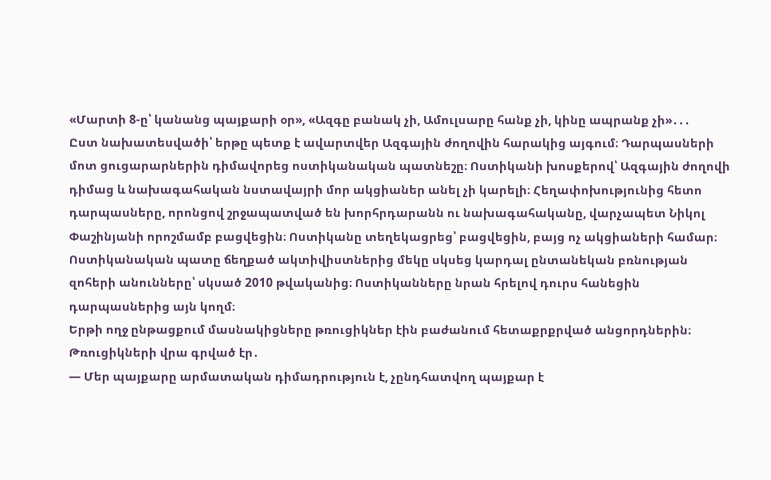«Մարտի 8-ը՝ կանանց պայքարի օր», «Ազգը բանակ չի, Ամուլսարը հանք չի, կինը ապրանք չի»․․․
Ըստ նախատեսվածի՝ երթը պետք է ավարտվեր Ազգային ժողովին հարակից այգում։ Դարպասների մոտ ցուցարարներին դիմավորեց ոստիկանական պատնեշը։ Ոստիկանի խոսքերով՝ Ազգային ժողովի դիմաց և նախագահական նստավայրի մոր ակցիաներ անել չի կարելի։ Հեղափոխությունից հետո դարպասները, որոնցով շրջապատված են խորհրդարանն ու նախագահականը, վարչապետ Նիկոլ Փաշինյանի որոշմամբ բացվեցին։ Ոստիկանը տեղեկացրեց՝ բացվեցին, բայց ոչ ակցիաների համար։
Ոստիկանական պատը ճեղքած ակտիվիստներից մեկը սկսեց կարդալ ընտանեկան բռնության զոհերի անունները՝ սկսած 2010 թվականից։ Ոստիկանները նրան հրելով դուրս հանեցին դարպասներից այն կողմ։
Երթի ողջ ընթացքում մասնակիցները թռուցիկներ էին բաժանում հետաքրքրված անցորդներին։
Թռուցիկների վրա գրված էր․
— Մեր պայքարը արմատական դիմադրություն է, չընդհատվող պայքար է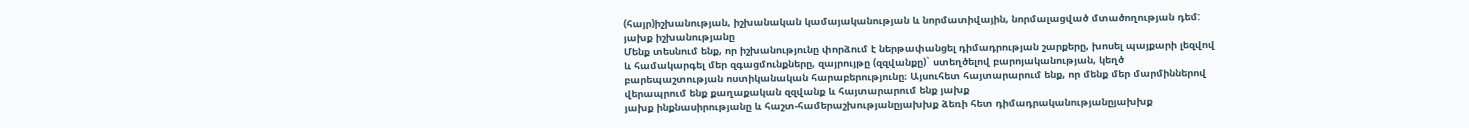(հայր)իշխանության, իշխանական կամայականության և նորմատիվային, նորմալացված մտածողության դեմ:
յախք իշխանությանը
Մենք տեսնում ենք, որ իշխանությունը փորձում է ներթափանցել դիմադրության շարքերը, խոսել պայքարի լեզվով և համակարգել մեր զգացմունքները, զայրույթը (զզվանքը)` ստեղծելով բարոյականության, կեղծ բարեպաշտության ոստիկանական հարաբերությունը։ Այսուհետ հայտարարում ենք, որ մենք մեր մարմիններով վերապրում ենք քաղաքական զզվանք և հայտարարում ենք յախք
յախք ինքնասիրությանը և հաշտ-համերաշխությանըյախխք ձեռի հետ դիմադրականությանըյախխք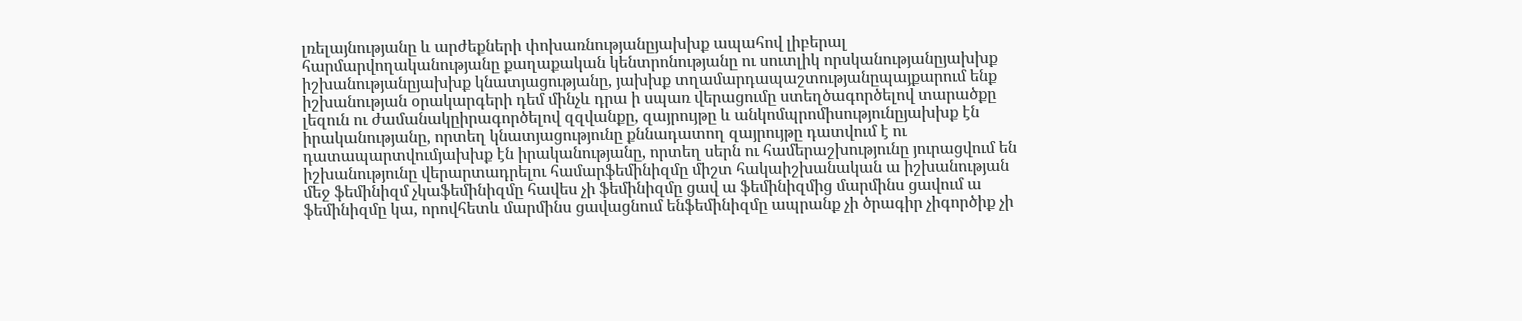լռելայնությանը և արժեքների փոխառնությանըյախխք ապահով լիբերալ հարմարվողականությանը քաղաքական կենտրոնությանը ու սուտլիկ որսկանությանըյախխք իշխանությանըյախխք կնատյացությանը, յախխք տղամարդապաշտությանըպայքարում ենք իշխանության օրակարգերի դեմ մինչև դրա ի սպառ վերացումը ստեղծագործելով տարածքը լեզուն ու ժամանակըիրագործելով զզվանքը, զայրույթը և անկոմպրոմիսությունըյախխք էն իրականությանը, որտեղ կնատյացությունը քննադատող զայրույթը դատվում է ու դատապարտվումյախխք էն իրականությանը, որտեղ սերն ու համերաշխությունը յուրացվում են իշխանությունը վերարտադրելու համարֆեմինիզմը միշտ հակաիշխանական ա իշխանության մեջ ֆեմինիզմ չկաֆեմինիզմը հավես չի ֆեմինիզմը ցավ ա ֆեմինիզմից մարմինս ցավում ա ֆեմինիզմը կա, որովհետև մարմինս ցավացնում ենֆեմինիզմը ապրանք չի ծրագիր չիգործիք չի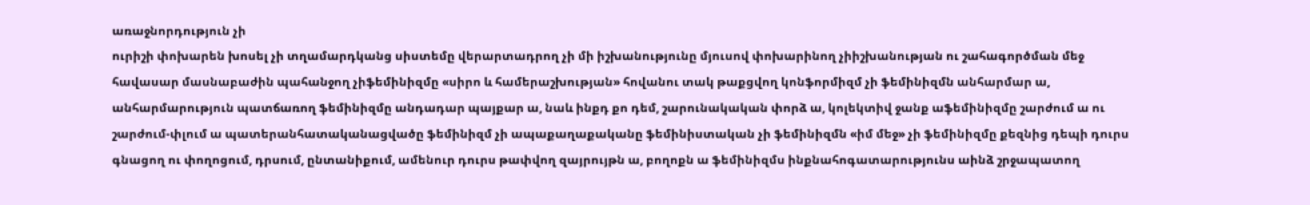առաջնորդություն չի
ուրիշի փոխարեն խոսել չի տղամարդկանց սիստեմը վերարտադրող չի մի իշխանությունը մյուսով փոխարինող չիիշխանության ու շահագործման մեջ հավասար մասնաբաժին պահանջող չիֆեմինիզմը «սիրո և համերաշխության» հովանու տակ թաքցվող կոնֆորմիզմ չի ֆեմինիզմն անհարմար ա, անհարմարություն պատճառող ֆեմինիզմը անդադար պայքար ա, նաև ինքդ քո դեմ, շարունակական փորձ ա, կոլեկտիվ ջանք աֆեմինիզմը շարժում ա ու շարժում-փլում ա պատերանհատականացվածը ֆեմինիզմ չի ապաքաղաքականը ֆեմինիստական չի ֆեմինիզմն «իմ մեջ» չի ֆեմինիզմը քեզնից դեպի դուրս գնացող ու փողոցում, դրսում, ընտանիքում, ամենուր դուրս թափվող զայրույթն ա, բողոքն ա ֆեմինիզմս ինքնահոգատարությունս աինձ շրջապատող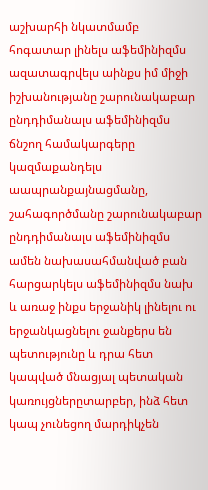աշխարհի նկատմամբ հոգատար լինելս աֆեմինիզմս ազատագրվելս աինքս իմ միջի իշխանությանը շարունակաբար ընդդիմանալս աֆեմինիզմս ճնշող համակարգերը կազմաքանդելս աապրանքայնացմանը, շահագործմանը շարունակաբար ընդդիմանալս աֆեմինիզմս ամեն նախասահմանված բան հարցարկելս աֆեմինիզմս նախ և առաջ ինքս երջանիկ լինելու ու երջանկացնելու ջանքերս են պետությունը և դրա հետ կապված մնացյալ պետական կառույցներըտարբեր, ինձ հետ կապ չունեցող մարդիկչեն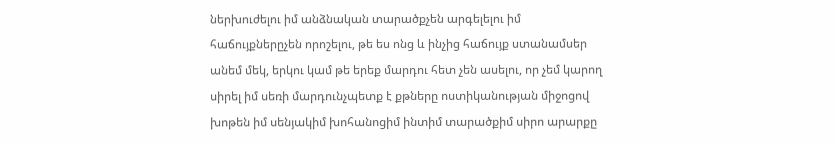ներխուժելու իմ անձնական տարածքչեն արգելելու իմ հաճույքներըչեն որոշելու, թե ես ոնց և ինչից հաճույք ստանամսեր անեմ մեկ, երկու կամ թե երեք մարդու հետ չեն ասելու, որ չեմ կարող սիրել իմ սեռի մարդունչպետք է քթները ոստիկանության միջոցով խոթեն իմ սենյակիմ խոհանոցիմ ինտիմ տարածքիմ սիրո արարքը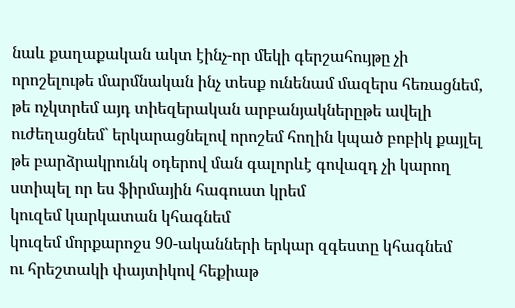նաև քաղաքական ակտ էինչ-որ մեկի գերշահույթը չի որոշելութե մարմնական ինչ տեսք ունենամ մազերս հեռացնեմ, թե ոչկտրեմ այդ տիեզերական արբանյակներըթե ավելի ուժեղացնեմ` երկարացնելով որոշեմ հողին կպած բոբիկ քայլել թե բարձրակրունկ օդերով ման գալորևէ գովազդ չի կարող ստիպել որ ես ֆիրմային հագուստ կրեմ
կուզեմ կարկատան կհագնեմ
կուզեմ մորքարոջս 90-ականների երկար զգեստը կհագնեմ
ու հրեշտակի փայտիկով հեքիաթ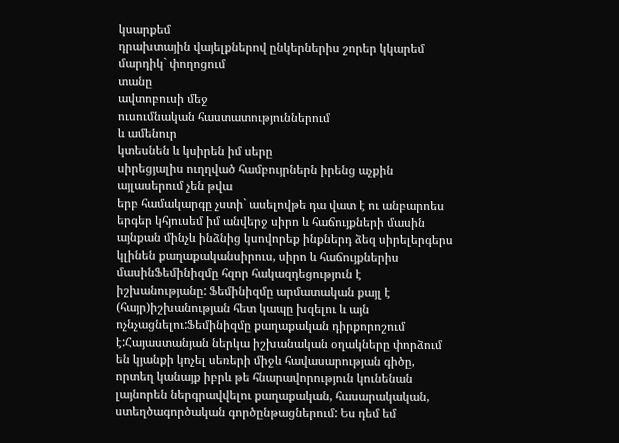կսարքեմ
դրախտային վայելքներով ընկերներիս շորեր կկարեմ
մարդիկ` փողոցում
տանը
ավտոբուսի մեջ
ուսումնական հաստատություններում
և ամենուր
կտեսնեն և կսիրեն իմ սերը
սիրեցյալիս ուղղված համբույրներն իրենց աչքին այլասերում չեն թվա
երբ համակարգը չստի` ասելովթե դա վատ է ու անբարոես երգեր կհյուսեմ իմ անվերջ սիրո և հաճույքների մասին այնքան մինչև ինձնից կսովորեք ինքներդ ձեզ սիրելերգերս կլինեն քաղաքականսիրուս, սիրո և հաճույքներիս մասինՖեմինիզմը հզոր հակազդեցություն է իշխանությանը: Ֆեմինիզմը արմատական քայլ է (հայր)իշխանության հետ կապը խզելու և այն ոչնչացնելու:Ֆեմինիզմը քաղաքական դիրքորոշում է:Հայաստանյան ներկա իշխանական օղակները փորձում են կյանքի կոչել սեռերի միջև հավասարության գիծը, որտեղ կանայք իբրև թե հնարավորություն կունենան լայնորեն ներգրավվելու քաղաքական, հասարակական, ստեղծագործական գործընթացներում: Ես դեմ եմ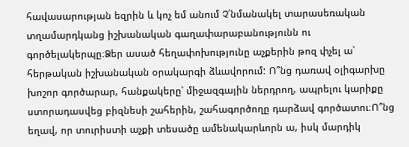հավասարության եզրին և կոչ եմ անում Չ՛նմանակել տարասեռական տղամարդկանց իշխանական գաղափարաբանությունն ու գործելակերպը։Ձեր ասած հեղափոխությունը աչքերին թոզ փչել ա՝ հերթական իշխանական օրակարգի ձևավորում: Ո՞նց դառավ օլիգարխը խոշոր գործարար, հանքակերը՝ միջազգային ներդրող, ապրելու կարիքը ստորադասվեց բիզնեսի շահերին, շահագործողը դարձավ գործատու։Ո՞նց եղավ, որ տուրիստի աչքի տեսածը ամենակարևորն ա, իսկ մարդիկ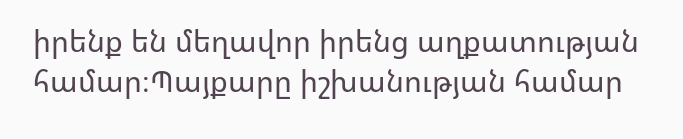իրենք են մեղավոր իրենց աղքատության համար։Պայքարը իշխանության համար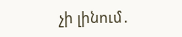չի լինում․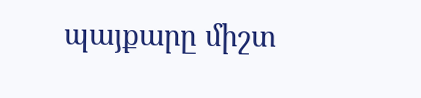պայքարը միշտ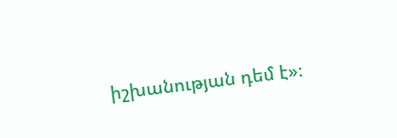իշխանության դեմ է»։